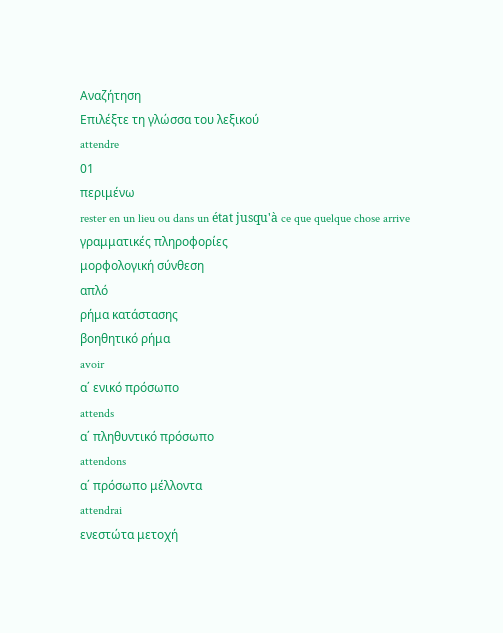Αναζήτηση
Επιλέξτε τη γλώσσα του λεξικού
attendre
01
περιμένω
rester en un lieu ou dans un état jusqu'à ce que quelque chose arrive
γραμματικές πληροφορίες
μορφολογική σύνθεση
απλό
ρήμα κατάστασης
βοηθητικό ρήμα
avoir
α΄ ενικό πρόσωπο
attends
α΄ πληθυντικό πρόσωπο
attendons
α΄ πρόσωπο μέλλοντα
attendrai
ενεστώτα μετοχή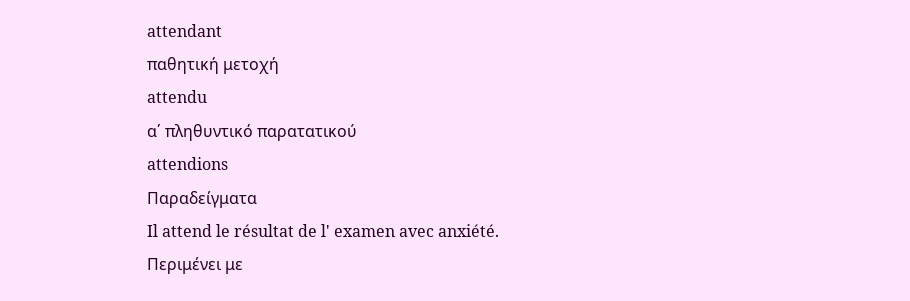attendant
παθητική μετοχή
attendu
α΄ πληθυντικό παρατατικού
attendions
Παραδείγματα
Il attend le résultat de l' examen avec anxiété.
Περιμένει με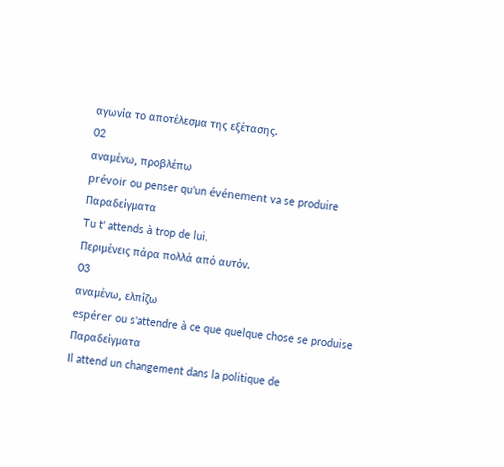αγωνία το αποτέλεσμα της εξέτασης.
02
αναμένω, προβλέπω
prévoir ou penser qu'un événement va se produire
Παραδείγματα
Tu t' attends à trop de lui.
Περιμένεις πάρα πολλά από αυτόν.
03
αναμένω, ελπίζω
espérer ou s'attendre à ce que quelque chose se produise
Παραδείγματα
Il attend un changement dans la politique de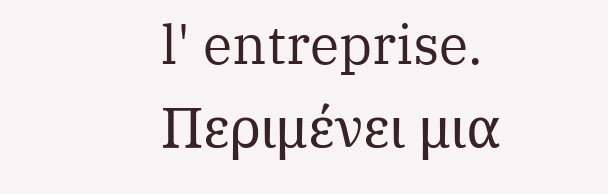l' entreprise.
Περιμένει μια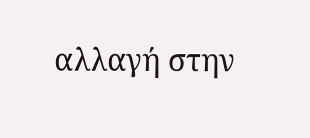αλλαγή στην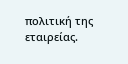πολιτική της εταιρείας.